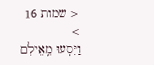< שמות 16 >
וַיִּסְעוּ מֵֽאֵילִם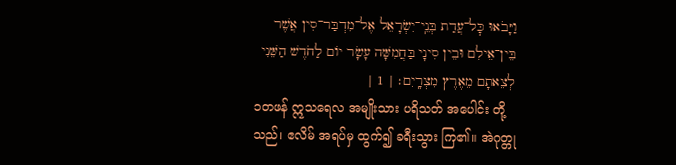וַיָּבֹאוּ כׇּל־עֲדַת בְּנֵֽי־יִשְׂרָאֵל אֶל־מִדְבַּר־סִין אֲשֶׁר בֵּין־אֵילִם וּבֵין סִינָי בַּחֲמִשָּׁה עָשָׂר יוֹם לַחֹדֶשׁ הַשֵּׁנִי לְצֵאתָם מֵאֶרֶץ מִצְרָֽיִם׃ | 1 |
၁တဖန် ဣသရေလ အမျိုးသား ပရိသတ် အပေါင်း တို့သည်၊ ဧလိမ် အရပ်မှ ထွက်၍ ခရီးသွား ကြ၏။ အဲဂုတ္တု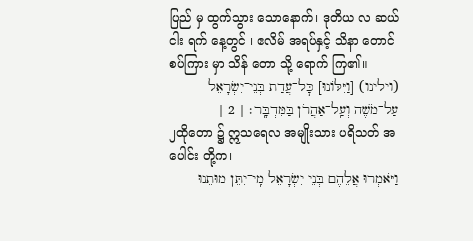ပြည် မှ ထွက်သွား သောနောက်၊ ဒုတိယ လ ဆယ် ငါး ရက် နေ့တွင် ၊ ဧလိမ် အရပ်နှင့် သိနာ တောင် စပ်ကြား မှာ သိန် တော သို့ ရောက် ကြ၏။
(וילינו) [וַיִּלּוֹנוּ] כׇּל־עֲדַת בְּנֵי־יִשְׂרָאֵל עַל־מֹשֶׁה וְעַֽל־אַהֲרֹן בַּמִּדְבָּֽר׃ | 2 |
၂ထိုတော ၌ ဣသရေလ အမျိုးသား ပရိသတ် အပေါင်း တို့က၊
וַיֹּאמְרוּ אֲלֵהֶם בְּנֵי יִשְׂרָאֵל מִֽי־יִתֵּן מוּתֵנוּ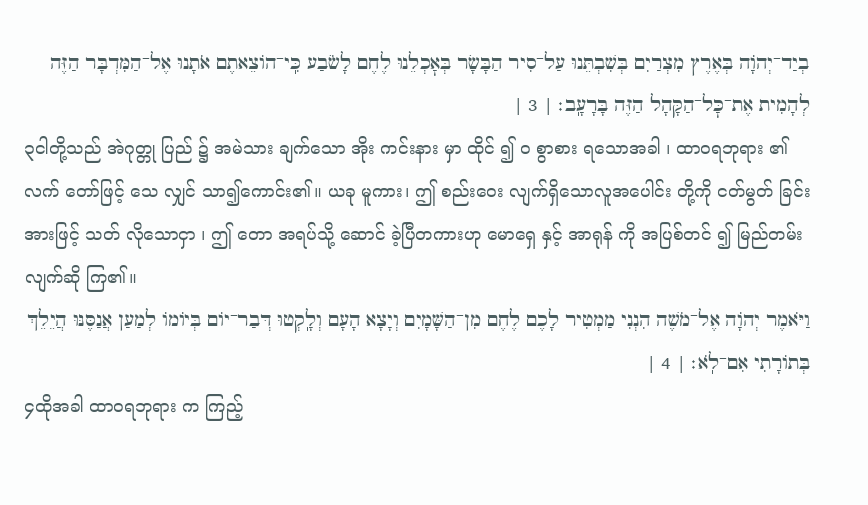בְיַד־יְהֹוָה בְּאֶרֶץ מִצְרַיִם בְּשִׁבְתֵּנוּ עַל־סִיר הַבָּשָׂר בְּאׇכְלֵנוּ לֶחֶם לָשֹׂבַע כִּֽי־הוֹצֵאתֶם אֹתָנוּ אֶל־הַמִּדְבָּר הַזֶּה לְהָמִית אֶת־כׇּל־הַקָּהָל הַזֶּה בָּרָעָֽב׃ | 3 |
၃ငါတို့သည် အဲဂုတ္တု ပြည် ၌ အမဲသား ချက်သော အိုး ကင်းနား မှာ ထိုင် ၍ ဝ စွာစား ရသောအခါ ၊ ထာဝရဘုရား ၏ လက် တော်ဖြင့် သေ လျှင် သာ၍ကောင်း၏။ ယခု မူကား၊ ဤ စည်းဝေး လျက်ရှိသောလူအပေါင်း တို့ကို ငတ်မွတ် ခြင်းအားဖြင့် သတ် လိုသောငှာ ၊ ဤ တော အရပ်သို့ ဆောင် ခဲ့ပြီတကားဟု မောရှေ နှင့် အာရုန် ကို အပြစ်တင် ၍ မြည်တမ်းလျက်ဆို ကြ၏။
וַיֹּאמֶר יְהֹוָה אֶל־מֹשֶׁה הִנְנִי מַמְטִיר לָכֶם לֶחֶם מִן־הַשָּׁמָיִם וְיָצָא הָעָם וְלָֽקְטוּ דְּבַר־יוֹם בְּיוֹמוֹ לְמַעַן אֲנַסֶּנּוּ הֲיֵלֵךְ בְּתוֹרָתִי אִם־לֹֽא׃ | 4 |
၄ထိုအခါ ထာဝရဘုရား က ကြည့်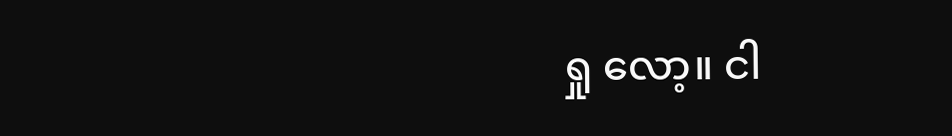ရှု လော့။ ငါ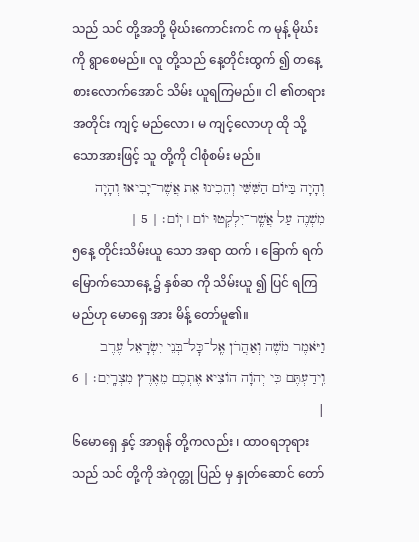သည် သင် တို့အဘို့ မိုဃ်းကောင်းကင် က မုန့် မိုဃ်း ကို ရွာစေမည်။ လူ တို့သည် နေ့တိုင်းထွက် ၍ တနေ့ စားလောက်အောင် သိမ်း ယူရကြမည်။ ငါ ၏တရား အတိုင်း ကျင့် မည်လော၊ မ ကျင့်လောဟု ထို သို့သောအားဖြင့် သူ တို့ကို ငါစုံစမ်း မည်။
וְהָיָה בַּיּוֹם הַשִּׁשִּׁי וְהֵכִינוּ אֵת אֲשֶׁר־יָבִיאוּ וְהָיָה מִשְׁנֶה עַל אֲשֶֽׁר־יִלְקְטוּ יוֹם ׀ יֽוֹם׃ | 5 |
၅နေ့ တိုင်းသိမ်းယူ သော အရာ ထက် ၊ ခြောက် ရက်မြောက်သောနေ့ ၌ နှစ်ဆ ကို သိမ်းယူ ၍ ပြင် ရကြမည်ဟု မောရှေ အား မိန့် တော်မူ၏။
וַיֹּאמֶר מֹשֶׁה וְאַהֲרֹן אֶֽל־כׇּל־בְּנֵי יִשְׂרָאֵל עֶרֶב וִֽידַעְתֶּם כִּי יְהֹוָה הוֹצִיא אֶתְכֶם מֵאֶרֶץ מִצְרָֽיִם׃ | 6 |
၆မောရှေ နှင့် အာရုန် တို့ကလည်း ၊ ထာဝရဘုရား သည် သင် တို့ကို အဲဂုတ္တု ပြည် မှ နှုတ်ဆောင် တော်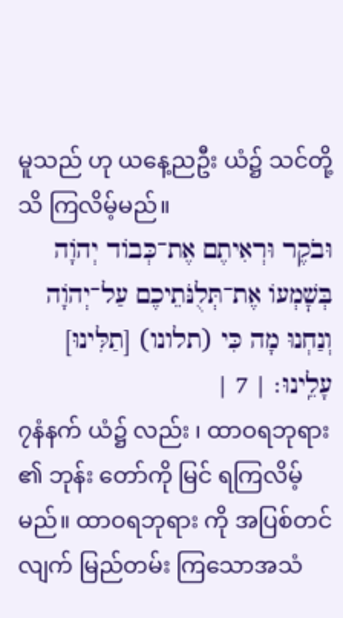မူသည် ဟု ယနေ့ညဦး ယံ၌ သင်တို့သိ ကြလိမ့်မည်။
וּבֹקֶר וּרְאִיתֶם אֶת־כְּבוֹד יְהֹוָה בְּשׇׁמְעוֹ אֶת־תְּלֻנֹּתֵיכֶם עַל־יְהֹוָה וְנַחְנוּ מָה כִּי (תלונו) [תַלִּינוּ] עָלֵֽינוּ׃ | 7 |
၇နံနက် ယံ၌ လည်း ၊ ထာဝရဘုရား ၏ ဘုန်း တော်ကို မြင် ရကြလိမ့်မည်။ ထာဝရဘုရား ကို အပြစ်တင်လျက် မြည်တမ်း ကြသောအသံ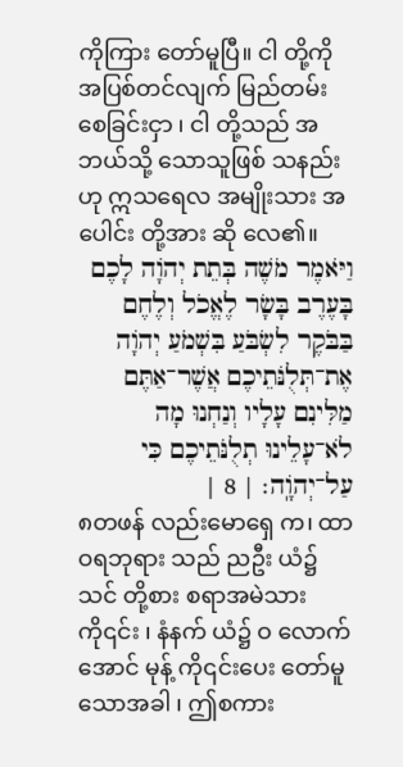ကိုကြား တော်မူပြီ။ ငါ တို့ကို အပြစ်တင်လျက် မြည်တမ်း စေခြင်းငှာ ၊ ငါ တို့သည် အဘယ်သို့ သောသူဖြစ် သနည်းဟု ဣသရေလ အမျိုးသား အပေါင်း တို့အား ဆို လေ၏။
וַיֹּאמֶר מֹשֶׁה בְּתֵת יְהֹוָה לָכֶם בָּעֶרֶב בָּשָׂר לֶאֱכֹל וְלֶחֶם בַּבֹּקֶר לִשְׂבֹּעַ בִּשְׁמֹעַ יְהֹוָה אֶת־תְּלֻנֹּתֵיכֶם אֲשֶׁר־אַתֶּם מַלִּינִם עָלָיו וְנַחְנוּ מָה לֹא־עָלֵינוּ תְלֻנֹּתֵיכֶם כִּי עַל־יְהֹוָֽה׃ | 8 |
၈တဖန် လည်းမောရှေ က၊ ထာဝရဘုရား သည် ညဦး ယံ၌ သင် တို့စား စရာအမဲသား ကို၎င်း ၊ နံနက် ယံ၌ ဝ လောက်အောင် မုန့် ကို၎င်းပေး တော်မူသောအခါ ၊ ဤစကား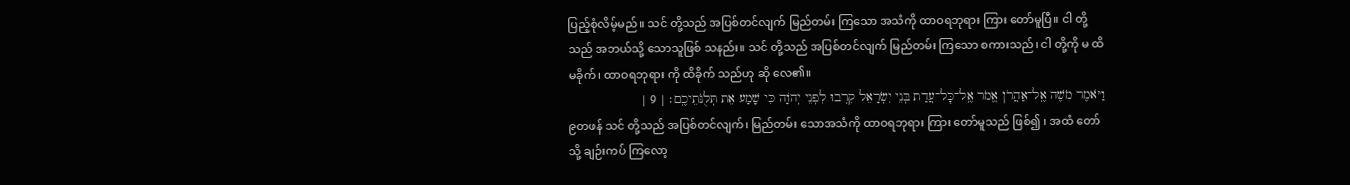ပြည့်စုံလိမ့်မည်။ သင် တို့သည် အပြစ်တင်လျက် မြည်တမ်း ကြသော အသံကို ထာဝရဘုရား ကြား တော်မူပြီ။ ငါ တို့သည် အဘယ်သို့ သောသူဖြစ် သနည်း။ သင် တို့သည် အပြစ်တင်လျက် မြည်တမ်း ကြသော စကားသည်၊ ငါ တို့ကို မ ထိ မခိုက်၊ ထာဝရဘုရား ကို ထိခိုက် သည်ဟု ဆို လေ၏။
וַיֹּאמֶר מֹשֶׁה אֶֽל־אַהֲרֹן אֱמֹר אֶֽל־כׇּל־עֲדַת בְּנֵי יִשְׂרָאֵל קִרְבוּ לִפְנֵי יְהֹוָה כִּי שָׁמַע אֵת תְּלֻנֹּתֵיכֶֽם׃ | 9 |
၉တဖန် သင် တို့သည် အပြစ်တင်လျက်၊ မြည်တမ်း သောအသံကို ထာဝရဘုရား ကြား တော်မူသည် ဖြစ်၍ ၊ အထံ တော်သို့ ချဉ်းကပ် ကြလော့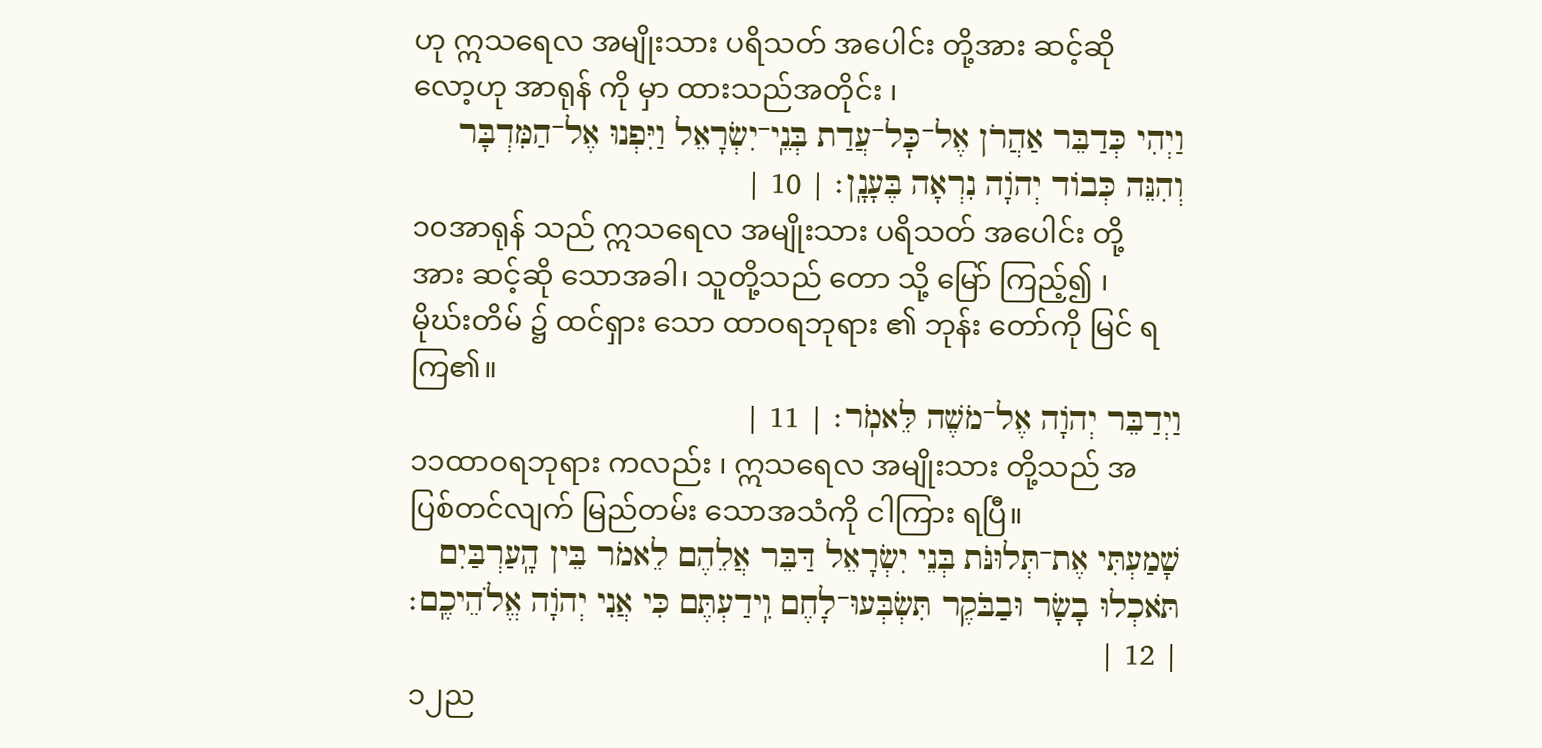ဟု ဣသရေလ အမျိုးသား ပရိသတ် အပေါင်း တို့အား ဆင့်ဆို လော့ဟု အာရုန် ကို မှာ ထားသည်အတိုင်း ၊
וַיְהִי כְּדַבֵּר אַהֲרֹן אֶל־כׇּל־עֲדַת בְּנֵֽי־יִשְׂרָאֵל וַיִּפְנוּ אֶל־הַמִּדְבָּר וְהִנֵּה כְּבוֹד יְהֹוָה נִרְאָה בֶּעָנָֽן׃ | 10 |
၁၀အာရုန် သည် ဣသရေလ အမျိုးသား ပရိသတ် အပေါင်း တို့အား ဆင့်ဆို သောအခါ၊ သူတို့သည် တော သို့ မြော် ကြည့်၍ ၊ မိုဃ်းတိမ် ၌ ထင်ရှား သော ထာဝရဘုရား ၏ ဘုန်း တော်ကို မြင် ရကြ၏။
וַיְדַבֵּר יְהֹוָה אֶל־מֹשֶׁה לֵּאמֹֽר׃ | 11 |
၁၁ထာဝရဘုရား ကလည်း ၊ ဣသရေလ အမျိုးသား တို့သည် အပြစ်တင်လျက် မြည်တမ်း သောအသံကို ငါကြား ရပြီ။
שָׁמַעְתִּי אֶת־תְּלוּנֹּת בְּנֵי יִשְׂרָאֵל דַּבֵּר אֲלֵהֶם לֵאמֹר בֵּין הָֽעַרְבַּיִם תֹּאכְלוּ בָשָׂר וּבַבֹּקֶר תִּשְׂבְּעוּ־לָחֶם וִֽידַעְתֶּם כִּי אֲנִי יְהֹוָה אֱלֹהֵיכֶֽם׃ | 12 |
၁၂ည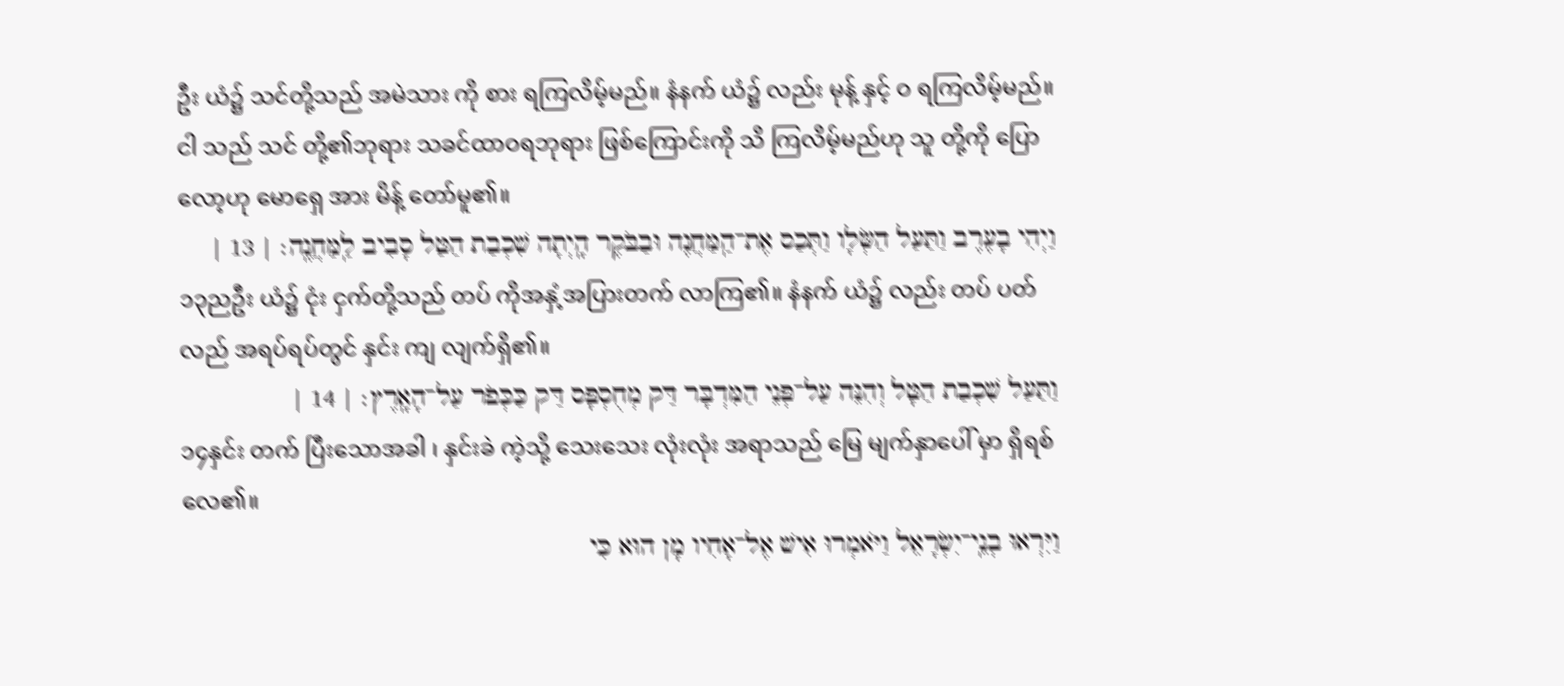ဦး ယံ၌ သင်တို့သည် အမဲသား ကို စား ရကြလိမ့်မည်။ နံနက် ယံ၌ လည်း မုန့် နှင့် ဝ ရကြလိမ့်မည်။ ငါ သည် သင် တို့၏ဘုရား သခင်ထာဝရဘုရား ဖြစ်ကြောင်းကို သိ ကြလိမ့်မည်ဟု သူ တို့ကို ပြော လော့ဟု မောရှေ အား မိန့် တော်မူ၏။
וַיְהִי בָעֶרֶב וַתַּעַל הַשְּׂלָו וַתְּכַס אֶת־הַֽמַּחֲנֶה וּבַבֹּקֶר הָֽיְתָה שִׁכְבַת הַטַּל סָבִיב לַֽמַּחֲנֶֽה׃ | 13 |
၁၃ညဦး ယံ၌ ငုံး ငှက်တို့သည် တပ် ကိုအနှံ့အပြားတက် လာကြ၏။ နံနက် ယံ၌ လည်း တပ် ပတ်လည် အရပ်ရပ်တွင် နှင်း ကျ လျက်ရှိ၏။
וַתַּעַל שִׁכְבַת הַטָּל וְהִנֵּה עַל־פְּנֵי הַמִּדְבָּר דַּק מְחֻסְפָּס דַּק כַּכְּפֹר עַל־הָאָֽרֶץ׃ | 14 |
၁၄နှင်း တက် ပြီးသောအခါ ၊ နှင်းခဲ ကဲ့သို့ သေးသေး လုံးလုံး အရာသည် မြေ မျက်နှာပေါ် မှာ ရှိရစ်လေ၏။
וַיִּרְאוּ בְנֵֽי־יִשְׂרָאֵל וַיֹּאמְרוּ אִישׁ אֶל־אָחִיו מָן הוּא כִּי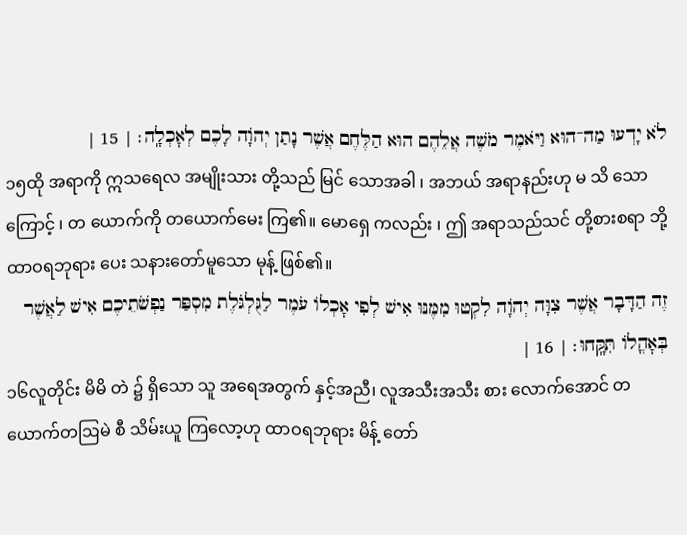לֹא יָדְעוּ מַה־הוּא וַיֹּאמֶר מֹשֶׁה אֲלֵהֶם הוּא הַלֶּחֶם אֲשֶׁר נָתַן יְהֹוָה לָכֶם לְאׇכְלָֽה׃ | 15 |
၁၅ထို အရာကို ဣသရေလ အမျိုးသား တို့သည် မြင် သောအခါ ၊ အဘယ် အရာနည်းဟု မ သိ သောကြောင့် ၊ တ ယောက်ကို တယောက်မေး ကြ၏။ မောရှေ ကလည်း ၊ ဤ အရာသည်သင် တို့စားစရာ ဘို့ ထာဝရဘုရား ပေး သနားတော်မူသော မုန့် ဖြစ်၏။
זֶה הַדָּבָר אֲשֶׁר צִוָּה יְהֹוָה לִקְטוּ מִמֶּנּוּ אִישׁ לְפִי אׇכְלוֹ עֹמֶר לַגֻּלְגֹּלֶת מִסְפַּר נַפְשֹׁתֵיכֶם אִישׁ לַאֲשֶׁר בְּאׇהֳלוֹ תִּקָּֽחוּ׃ | 16 |
၁၆လူတိုင်း မိမိ တဲ ၌ ရှိသော သူ အရေအတွက် နှင့်အညီ၊ လူအသီးအသီး စား လောက်အောင် တယောက်တဩမဲ စီ သိမ်းယူ ကြလော့ဟု ထာဝရဘုရား မိန့် တော်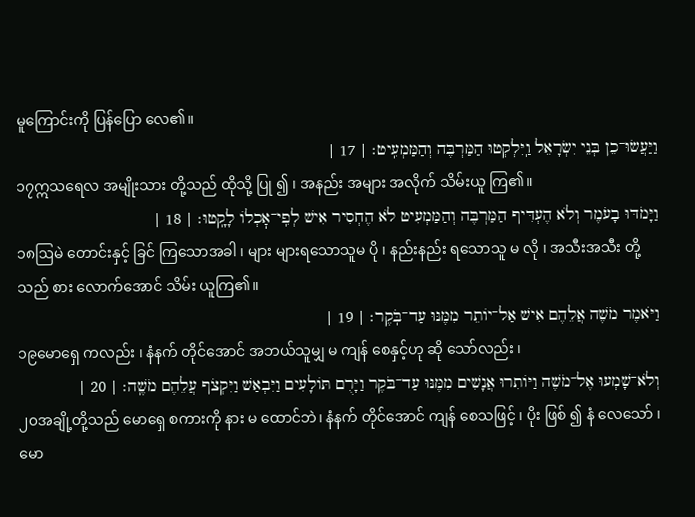မူကြောင်းကို ပြန်ပြော လေ၏။
וַיַּעֲשׂוּ־כֵן בְּנֵי יִשְׂרָאֵל וַֽיִּלְקְטוּ הַמַּרְבֶּה וְהַמַּמְעִֽיט׃ | 17 |
၁၇ဣသရေလ အမျိုးသား တို့သည် ထိုသို့ ပြု ၍ ၊ အနည်း အများ အလိုက် သိမ်းယူ ကြ၏။
וַיָּמֹדּוּ בָעֹמֶר וְלֹא הֶעְדִּיף הַמַּרְבֶּה וְהַמַּמְעִיט לֹא הֶחְסִיר אִישׁ לְפִֽי־אׇכְלוֹ לָקָֽטוּ׃ | 18 |
၁၈ဩမဲ တောင်းနှင့် ခြင် ကြသောအခါ ၊ များ များရသောသူမ ပို ၊ နည်းနည်း ရသောသူ မ လို ၊ အသီးအသီး တို့သည် စား လောက်အောင် သိမ်း ယူကြ၏။
וַיֹּאמֶר מֹשֶׁה אֲלֵהֶם אִישׁ אַל־יוֹתֵר מִמֶּנּוּ עַד־בֹּֽקֶר׃ | 19 |
၁၉မောရှေ ကလည်း ၊ နံနက် တိုင်အောင် အဘယ်သူမျှ မ ကျန် စေနှင့်ဟု ဆို သော်လည်း ၊
וְלֹא־שָׁמְעוּ אֶל־מֹשֶׁה וַיּוֹתִרוּ אֲנָשִׁים מִמֶּנּוּ עַד־בֹּקֶר וַיָּרֻם תּוֹלָעִים וַיִּבְאַשׁ וַיִּקְצֹף עֲלֵהֶם מֹשֶֽׁה׃ | 20 |
၂၀အချို့တို့သည် မောရှေ စကားကို နား မ ထောင်ဘဲ၊ နံနက် တိုင်အောင် ကျန် စေသဖြင့် ၊ ပိုး ဖြစ် ၍ နံ လေသော် ၊ မော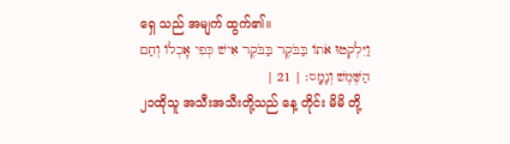ရှေ သည် အမျက် ထွက်၏။
וַיִּלְקְטוּ אֹתוֹ בַּבֹּקֶר בַּבֹּקֶר אִישׁ כְּפִי אׇכְלוֹ וְחַם הַשֶּׁמֶשׁ וְנָמָֽס׃ | 21 |
၂၁ထိုသူ အသီးအသီးတို့သည် နေ့ တိုင်း မိမိ တို့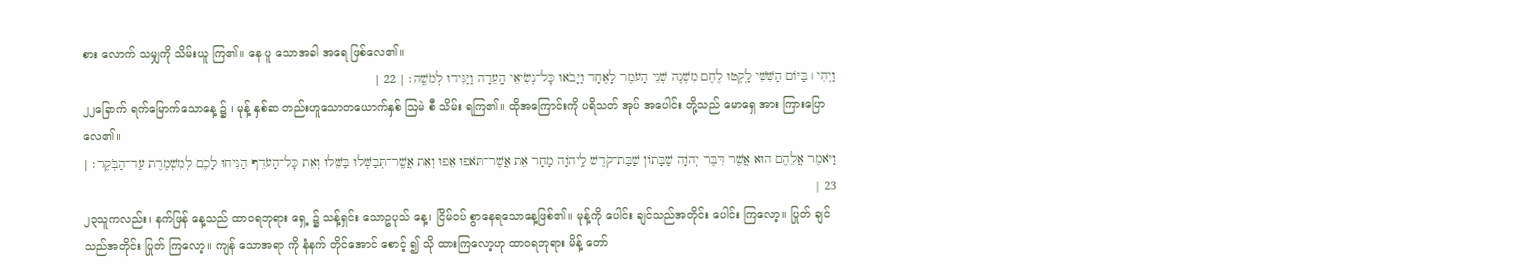စား လောက် သမျှကို သိမ်းယူ ကြ၏။ နေ ပူ သောအခါ အရေ ဖြစ်လေ၏။
וַיְהִי ׀ בַּיּוֹם הַשִּׁשִּׁי לָֽקְטוּ לֶחֶם מִשְׁנֶה שְׁנֵי הָעֹמֶר לָאֶחָד וַיָּבֹאוּ כׇּל־נְשִׂיאֵי הָֽעֵדָה וַיַּגִּידוּ לְמֹשֶֽׁה׃ | 22 |
၂၂ခြောက် ရက်မြောက်သောနေ့ ၌ ၊ မုန့် နှစ်ဆ တည်းဟူသောတယောက်နှစ် ဩမဲ စီ သိမ်း ရကြ၏။ ထိုအကြောင်းကို ပရိသတ် အုပ် အပေါင်း တို့သည် မောရှေ အား ကြားပြော လေ၏။
וַיֹּאמֶר אֲלֵהֶם הוּא אֲשֶׁר דִּבֶּר יְהֹוָה שַׁבָּתוֹן שַׁבַּת־קֹדֶשׁ לַֽיהֹוָה מָחָר אֵת אֲשֶׁר־תֹּאפוּ אֵפוּ וְאֵת אֲשֶֽׁר־תְּבַשְּׁלוּ בַּשֵּׁלוּ וְאֵת כׇּל־הָעֹדֵף הַנִּיחוּ לָכֶם לְמִשְׁמֶרֶת עַד־הַבֹּֽקֶר׃ | 23 |
၂၃သူကလည်း၊ နက်ဖြန် နေ့သည် ထာဝရဘုရား ရှေ့ ၌ သန့်ရှင်း သောဥပုသ် နေ့၊ ငြိမ်ဝပ် စွာနေရသောနေ့ဖြစ်၏။ မုန့်ကို ပေါင်း ချင်သည်အတိုင်း ပေါင်း ကြလော့။ ပြုတ် ချင်သည်အတိုင်း ပြုတ် ကြလော့။ ကျန် သောအရာ ကို နံနက် တိုင်အောင် စောင့် ၍ သို ထားကြလော့ဟု ထာဝရဘုရား မိန့် တော်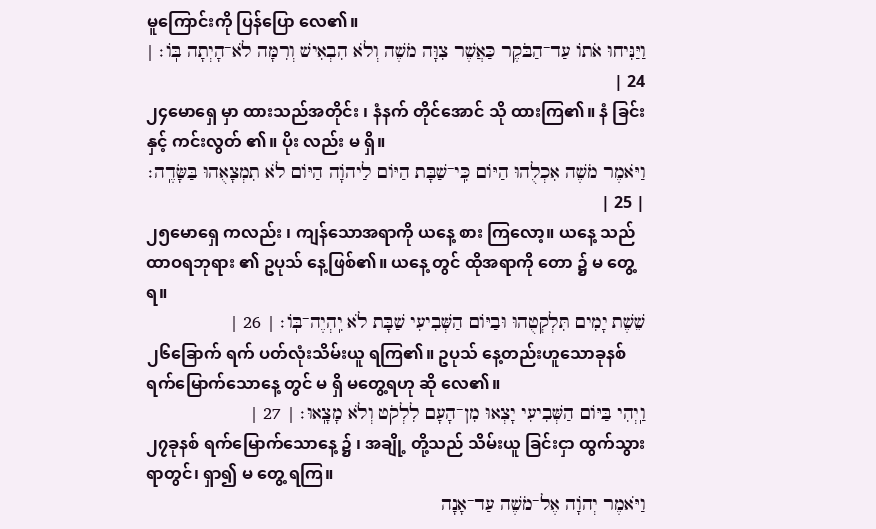မူကြောင်းကို ပြန်ပြော လေ၏။
וַיַּנִּיחוּ אֹתוֹ עַד־הַבֹּקֶר כַּאֲשֶׁר צִוָּה מֹשֶׁה וְלֹא הִבְאִישׁ וְרִמָּה לֹא־הָיְתָה בּֽוֹ׃ | 24 |
၂၄မောရှေ မှာ ထားသည်အတိုင်း ၊ နံနက် တိုင်အောင် သို ထားကြ၏။ နံ ခြင်းနှင့် ကင်းလွတ် ၏။ ပိုး လည်း မ ရှိ။
וַיֹּאמֶר מֹשֶׁה אִכְלֻהוּ הַיּוֹם כִּֽי־שַׁבָּת הַיּוֹם לַיהֹוָה הַיּוֹם לֹא תִמְצָאֻהוּ בַּשָּׂדֶֽה׃ | 25 |
၂၅မောရှေ ကလည်း ၊ ကျန်သောအရာကို ယနေ့ စား ကြလော့။ ယနေ့ သည် ထာဝရဘုရား ၏ ဥပုသ် နေ့ဖြစ်၏။ ယနေ့ တွင် ထိုအရာကို တော ၌ မ တွေ့ ရ။
שֵׁשֶׁת יָמִים תִּלְקְטֻהוּ וּבַיּוֹם הַשְּׁבִיעִי שַׁבָּת לֹא יִֽהְיֶה־בּֽוֹ׃ | 26 |
၂၆ခြောက် ရက် ပတ်လုံးသိမ်းယူ ရကြ၏။ ဥပုသ် နေ့တည်းဟူသောခုနစ် ရက်မြောက်သောနေ့ တွင် မ ရှိ မတွေ့ရဟု ဆို လေ၏။
וַֽיְהִי בַּיּוֹם הַשְּׁבִיעִי יָצְאוּ מִן־הָעָם לִלְקֹט וְלֹא מָצָֽאוּ׃ | 27 |
၂၇ခုနစ် ရက်မြောက်သောနေ့ ၌ ၊ အချို့ တို့သည် သိမ်းယူ ခြင်းငှာ ထွက်သွား ရာတွင်၊ ရှာ၍ မ တွေ့ ရကြ။
וַיֹּאמֶר יְהֹוָה אֶל־מֹשֶׁה עַד־אָנָה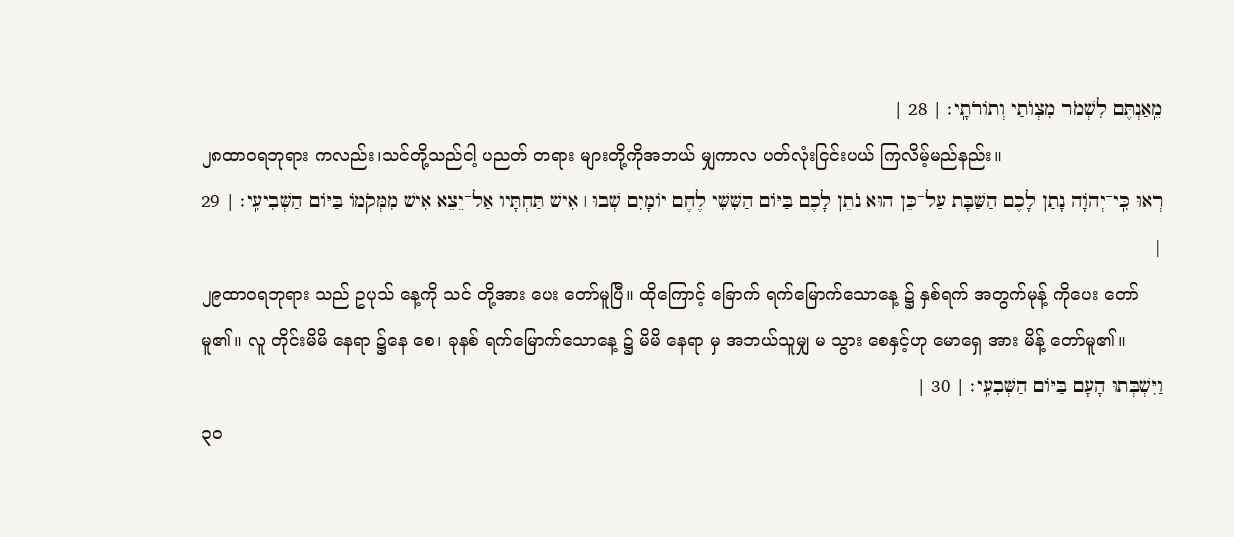מֵֽאַנְתֶּם לִשְׁמֹר מִצְוֺתַי וְתוֹרֹתָֽי׃ | 28 |
၂၈ထာဝရဘုရား ကလည်း၊သင်တို့သည်ငါ့ ပညတ် တရား များတို့ကိုအဘယ် မျှကာလ ပတ်လုံးငြင်းပယ် ကြလိမ့်မည်နည်း။
רְאוּ כִּֽי־יְהֹוָה נָתַן לָכֶם הַשַּׁבָּת עַל־כֵּן הוּא נֹתֵן לָכֶם בַּיּוֹם הַשִּׁשִּׁי לֶחֶם יוֹמָיִם שְׁבוּ ׀ אִישׁ תַּחְתָּיו אַל־יֵצֵא אִישׁ מִמְּקֹמוֹ בַּיּוֹם הַשְּׁבִיעִֽי׃ | 29 |
၂၉ထာဝရဘုရား သည် ဥပုသ် နေ့ကို သင် တို့အား ပေး တော်မူပြီ။ ထိုကြောင့် ခြောက် ရက်မြောက်သောနေ့ ၌ နှစ်ရက် အတွက်မုန့် ကိုပေး တော်မူ၏။ လူ တိုင်းမိမိ နေရာ ၌နေ စေ၊ ခုနစ် ရက်မြောက်သောနေ့ ၌ မိမိ နေရာ မှ အဘယ်သူမျှ မ သွား စေနှင့်ဟု မောရှေ အား မိန့် တော်မူ၏။
וַיִּשְׁבְּתוּ הָעָם בַּיּוֹם הַשְּׁבִעִֽי׃ | 30 |
၃၀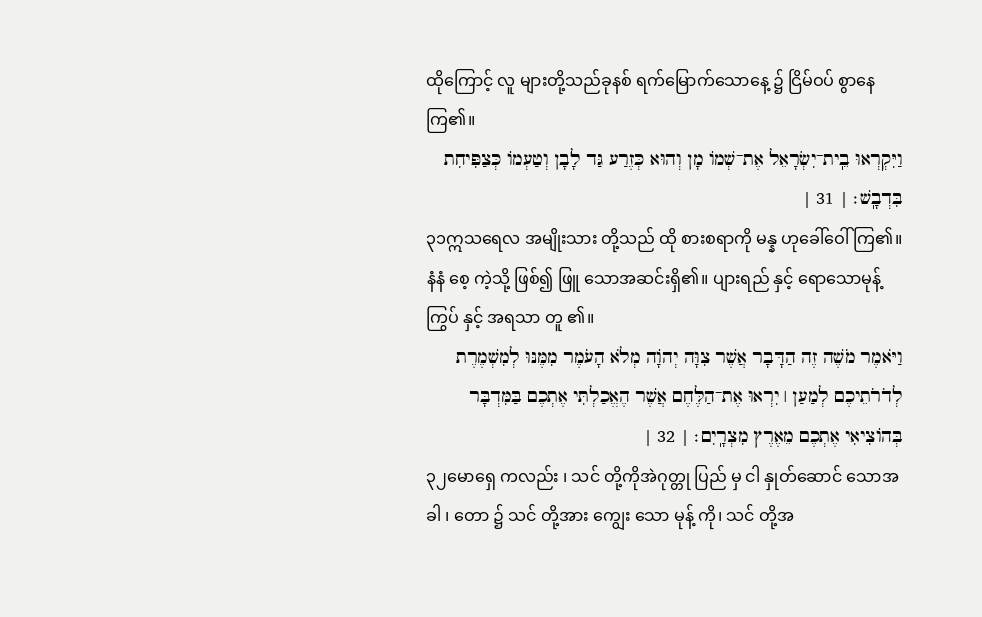ထိုကြောင့် လူ များတို့သည်ခုနစ် ရက်မြောက်သောနေ့ ၌ ငြိမ်ဝပ် စွာနေကြ၏။
וַיִּקְרְאוּ בֵֽית־יִשְׂרָאֵל אֶת־שְׁמוֹ מָן וְהוּא כְּזֶרַע גַּד לָבָן וְטַעְמוֹ כְּצַפִּיחִת בִּדְבָֽשׁ׃ | 31 |
၃၁ဣသရေလ အမျိုးသား တို့သည် ထို စားစရာကို မန္န ဟုခေါ်ဝေါ် ကြ၏။ နံနံ စေ့ ကဲ့သို့ ဖြစ်၍ ဖြူ သောအဆင်းရှိ၏။ ပျားရည် နှင့် ရောသောမုန့်ကြွပ် နှင့် အရသာ တူ ၏။
וַיֹּאמֶר מֹשֶׁה זֶה הַדָּבָר אֲשֶׁר צִוָּה יְהֹוָה מְלֹא הָעֹמֶר מִמֶּנּוּ לְמִשְׁמֶרֶת לְדֹרֹתֵיכֶם לְמַעַן ׀ יִרְאוּ אֶת־הַלֶּחֶם אֲשֶׁר הֶאֱכַלְתִּי אֶתְכֶם בַּמִּדְבָּר בְּהוֹצִיאִי אֶתְכֶם מֵאֶרֶץ מִצְרָֽיִם׃ | 32 |
၃၂မောရှေ ကလည်း ၊ သင် တို့ကိုအဲဂုတ္တု ပြည် မှ ငါ နှုတ်ဆောင် သောအခါ ၊ တော ၌ သင် တို့အား ကျွေး သော မုန့် ကို၊ သင် တို့အ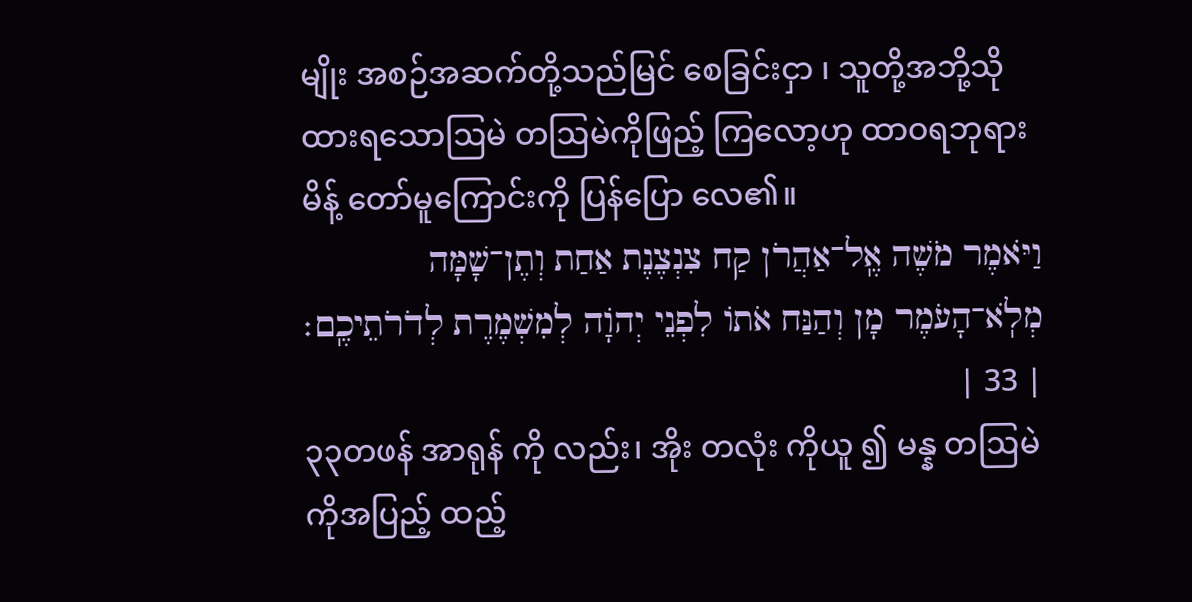မျိုး အစဉ်အဆက်တို့သည်မြင် စေခြင်းငှာ ၊ သူတို့အဘို့သို ထားရသောဩမဲ တဩမဲကိုဖြည့် ကြလော့ဟု ထာဝရဘုရား မိန့် တော်မူကြောင်းကို ပြန်ပြော လေ၏။
וַיֹּאמֶר מֹשֶׁה אֶֽל־אַהֲרֹן קַח צִנְצֶנֶת אַחַת וְתֶן־שָׁמָּה מְלֹֽא־הָעֹמֶר מָן וְהַנַּח אֹתוֹ לִפְנֵי יְהֹוָה לְמִשְׁמֶרֶת לְדֹרֹתֵיכֶֽם׃ | 33 |
၃၃တဖန် အာရုန် ကို လည်း၊ အိုး တလုံး ကိုယူ ၍ မန္န တဩမဲ ကိုအပြည့် ထည့်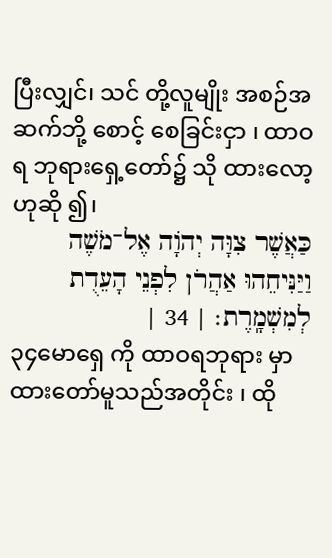ပြီးလျှင်၊ သင် တို့လူမျိုး အစဉ်အဆက်ဘို့ စောင့် စေခြင်းငှာ ၊ ထာဝရ ဘုရားရှေ့တော်၌ သို ထားလော့ဟုဆို ၍၊
כַּאֲשֶׁר צִוָּה יְהֹוָה אֶל־מֹשֶׁה וַיַּנִּיחֵהוּ אַהֲרֹן לִפְנֵי הָעֵדֻת לְמִשְׁמָֽרֶת׃ | 34 |
၃၄မောရှေ ကို ထာဝရဘုရား မှာ ထားတော်မူသည်အတိုင်း ၊ ထို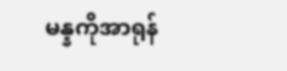မန္နကိုအာရုန်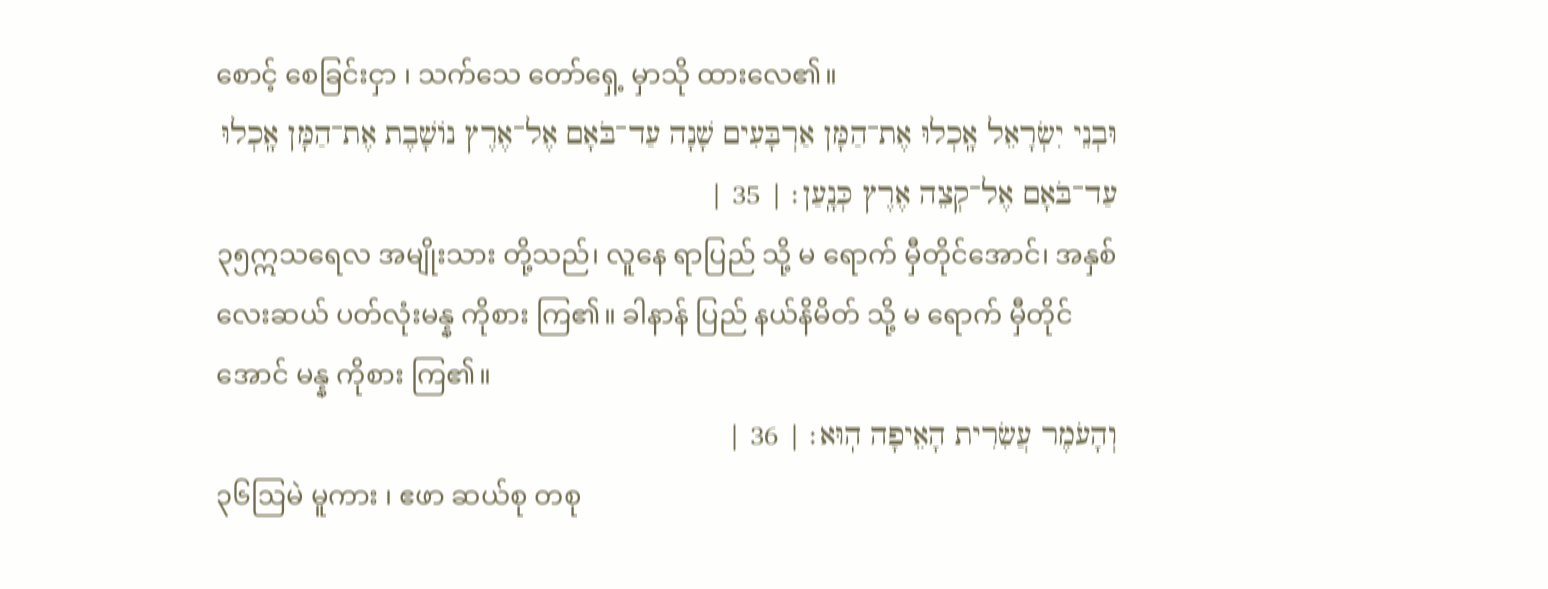စောင့် စေခြင်းငှာ ၊ သက်သေ တော်ရှေ့ မှာသို ထားလေ၏။
וּבְנֵי יִשְׂרָאֵל אָֽכְלוּ אֶת־הַמָּן אַרְבָּעִים שָׁנָה עַד־בֹּאָם אֶל־אֶרֶץ נוֹשָׁבֶת אֶת־הַמָּן אָֽכְלוּ עַד־בֹּאָם אֶל־קְצֵה אֶרֶץ כְּנָֽעַן׃ | 35 |
၃၅ဣသရေလ အမျိုးသား တို့သည်၊ လူနေ ရာပြည် သို့ မ ရောက် မှီတိုင်အောင်၊ အနှစ် လေးဆယ် ပတ်လုံးမန္န ကိုစား ကြ၏။ ခါနာန် ပြည် နယ်နိမိတ် သို့ မ ရောက် မှီတိုင်အောင် မန္န ကိုစား ကြ၏။
וְהָעֹמֶר עֲשִׂרִית הָאֵיפָה הֽוּא׃ | 36 |
၃၆ဩမဲ မူကား ၊ ဧဖာ ဆယ်စု တစု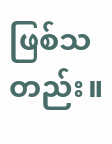ဖြစ်သတည်း။